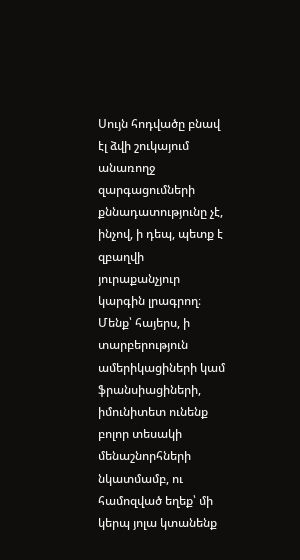Սույն հոդվածը բնավ էլ ձվի շուկայում անառողջ զարգացումների քննադատությունը չէ, ինչով, ի դեպ, պետք է զբաղվի յուրաքանչյուր կարգին լրագրող։ Մենք՝ հայերս, ի տարբերություն ամերիկացիների կամ ֆրանսիացիների, իմունիտետ ունենք բոլոր տեսակի մենաշնորհների նկատմամբ, ու համոզված եղեք՝ մի կերպ յոլա կտանենք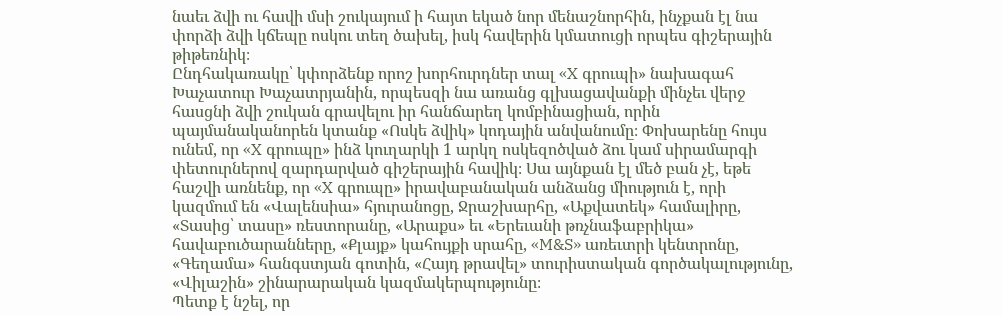նաեւ ձվի ու հավի մսի շուկայում ի հայտ եկած նոր մենաշնորհին, ինչքան էլ նա փորձի ձվի կճեպը ոսկու տեղ ծախել, իսկ հավերին կմատուցի որպես գիշերային թիթեռնիկ։
Ընդհակառակը՝ կփորձենք որոշ խորհուրդներ տալ «X գրուպի» նախագահ Խաչատուր Խաչատրյանին, որպեսզի նա առանց գլխացավանքի մինչեւ վերջ հասցնի ձվի շուկան գրավելու իր հանճարեղ կոմբինացիան, որին պայմանականորեն կտանք «Ոսկե ձվիկ» կոդային անվանումը։ Փոխարենը հույս ունեմ, որ «X գրուպը» ինձ կուղարկի 1 արկղ ոսկեզոծված ձու կամ սիրամարգի փետուրներով զարդարված գիշերային հավիկ։ Սա այնքան էլ մեծ բան չէ, եթե հաշվի առնենք, որ «X գրուպը» իրավաբանական անձանց միություն է, որի կազմում են «Վալենսիա» հյուրանոցը, Ջրաշխարհը, «Աքվատեկ» համալիրը, «Տասից՝ տասը» ռեստորանը, «Արաքս» եւ «Երեւանի թռչնաֆաբրիկա» հավաբուծարանները, «Քլայք» կահույքի սրահը, «M&S» առեւտրի կենտրոնը, «Գեղամա» հանգստյան գոտին, «Հայդ թրավել» տուրիստական գործակալությունը, «Վիլաշին» շինարարական կազմակերպությունը։
Պետք է նշել, որ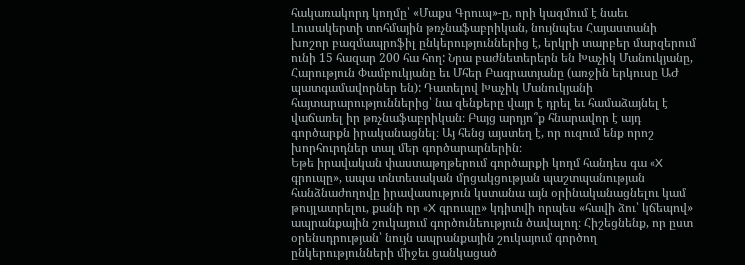հակառակորդ կողմը՝ «Մաքս Գրուպ»-ը, որի կազմում է նաեւ Լուսակերտի տոհմային թռչնաֆաբրիկան, նույնպես Հայաստանի խոշոր բազմապրոֆիլ ընկերություններից է, երկրի տարբեր մարզերում ունի 15 հազար 200 հա հող: Նրա բաժնետերերն են Խաչիկ Մանուկյանը, Հարություն Փամբուկյանը եւ Մհեր Բագրատյանը (առջին երկուսը ԱԺ պատգամավորներ են): Դատելով Խաչիկ Մանուկյանի հայտարարություններից՝ նա զենքերը վայր է դրել եւ համաձայնել է վաճառել իր թռչնաֆաբրիկան։ Բայց արդյո՞ք հնարավոր է այդ գործարքն իրականացնել։ Այ հենց այստեղ է, որ ուզում ենք որոշ խորհուրդներ տալ մեր գործարարներին։
Եթե իրավական փաստաթղթերում գործարքի կողմ հանդես գա «X գրուպը», ապա տնտեսական մրցակցության պաշտպանության հանձնաժողովը իրավասություն կստանա այն օրինականացնելու կամ թույլատրելու, քանի որ «X գրուպը» կդիտվի որպես «հավի ձու՝ կճեպով» ապրանքային շուկայում գործունեություն ծավալող։ Հիշեցնենք, որ ըստ օրենսդրության՝ նույն ապրանքային շուկայում գործող ընկերությունների միջեւ ցանկացած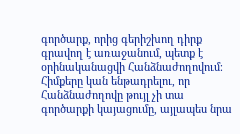գործարք, որից գերիշխող դիրք գրավող է առաջանում, պետք է օրինականացվի Հանձնաժողովում։ Հիմքերը կան ենթադրելու, որ Հանձնաժողովը թույլ չի տա գործարքի կայացումը, այլապես նրա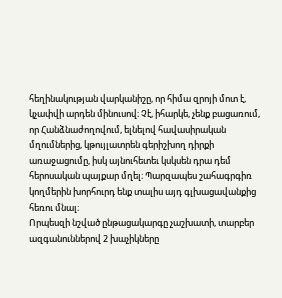հեղինակության վարկանիշը, որ հիմա զրոյի մոտ է, կչափվի արդեն մինուսով։ Չէ, իհարկե, չենք բացառում, որ Հանձնաժողովում, ելնելով հավասիրական մղումներից, կթույլատրեն գերիշխող դիրքի առաջացումը, իսկ այնուհետեւ կսկսեն դրա դեմ հերոսական պայքար մղել։ Պարզապես շահագրգիռ կողմերին խորհուրդ ենք տալիս այդ գլխացավանքից հեռու մնալ։
Որպեսզի նշված ընթացակարգը չաշխատի, տարբեր ազգանուններով 2 խաչիկները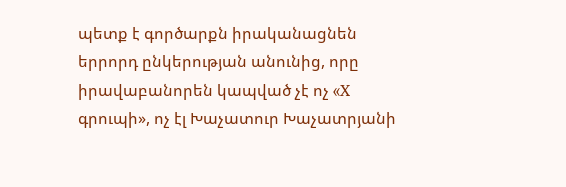պետք է գործարքն իրականացնեն երրորդ ընկերության անունից, որը իրավաբանորեն կապված չէ ոչ «X գրուպի», ոչ էլ Խաչատուր Խաչատրյանի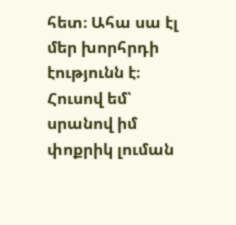հետ։ Ահա սա էլ մեր խորհրդի էությունն է։ Հուսով եմ՝ սրանով իմ փոքրիկ լուման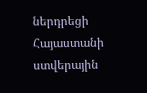ներդրեցի Հայաստանի ստվերային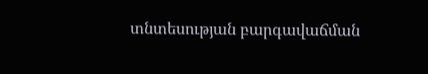տնտեսության բարգավաճման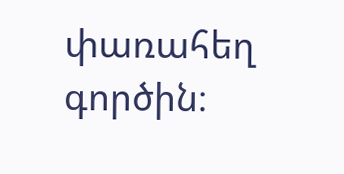փառահեղ գործին։